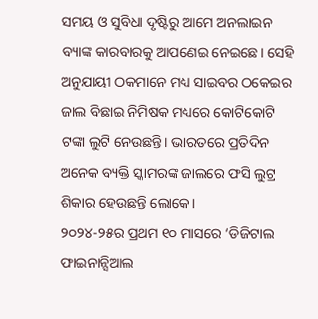ସମୟ ଓ ସୁବିଧା ଦୃଷ୍ଟିରୁ ଆମେ ଅନଲାଇନ ବ୍ୟାଙ୍କ କାରବାରକୁ ଆପଣେଇ ନେଇଛେ। ସେହି ଅନୁଯାୟୀ ଠକମାନେ ମଧ୍ୟ ସାଇବର ଠକେଇର ଜାଲ ବିଛାଇ ନିମିଷକ ମଧ୍ୟରେ କୋଟିକୋଟି ଟଙ୍କା ଲୁଟି ନେଉଛନ୍ତି। ଭାରତରେ ପ୍ରତିଦିନ ଅନେକ ବ୍ୟକ୍ତି ସ୍କାମରଙ୍କ ଜାଲରେ ଫସି ଲୁଟ୍ର ଶିକାର ହେଉଛନ୍ତି ଲୋକେ।
୨୦୨୪-୨୫ର ପ୍ରଥମ ୧୦ ମାସରେ ‘ଡିଜିଟାଲ ଫାଇନାନ୍ସିଆଲ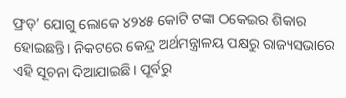ଫ୍ରଡ୍’ ଯୋଗୁ ଲୋକେ ୪୨୪୫ କୋଟି ଟଙ୍କା ଠକେଇର ଶିକାର ହୋଇଛନ୍ତି। ନିକଟରେ କେନ୍ଦ୍ର ଅର୍ଥମନ୍ତ୍ରାଳୟ ପକ୍ଷରୁ ରାଜ୍ୟସଭାରେ ଏହି ସୂଚନା ଦିଆଯାଇଛି। ପୂର୍ବରୁ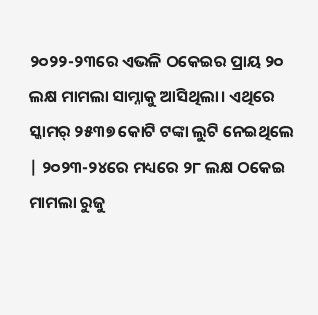୨୦୨୨-୨୩ରେ ଏଭଳି ଠକେଇର ପ୍ରାୟ ୨୦ ଲକ୍ଷ ମାମଲା ସାମ୍ନାକୁ ଆସିଥିଲା। ଏଥିରେ ସ୍କାମର୍ ୨୫୩୭ କୋଟି ଟଙ୍କା ଲୁଟି ନେଇଥିଲେ | ୨୦୨୩-୨୪ରେ ମଧ୍ୟରେ ୨୮ ଲକ୍ଷ ଠକେଇ ମାମଲା ରୁଜୁ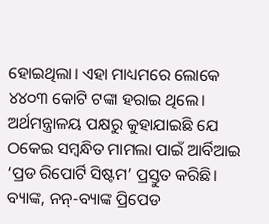ହୋଇଥିଲା। ଏହା ମାଧ୍ୟମରେ ଲୋକେ ୪୪୦୩ କୋଟି ଟଙ୍କା ହରାଇ ଥିଲେ।
ଅର୍ଥମନ୍ତ୍ରାଳୟ ପକ୍ଷରୁ କୁହାଯାଇଛି ଯେ ଠକେଇ ସମ୍ବନ୍ଧିତ ମାମଲା ପାଇଁ ଆର୍ବିଆଇ ‘ପ୍ରଡ ରିପୋର୍ଟି ସିଷ୍ଟମ’ ପ୍ରସ୍ତୁତ କରିଛି। ବ୍ୟାଙ୍କ, ନନ୍-ବ୍ୟାଙ୍କ ପ୍ରିପେଡ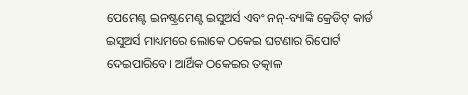ପେମେଣ୍ଟ ଇନଷ୍ଟ୍ରମେଣ୍ଟ ଇସୁଅର୍ସ ଏବଂ ନନ୍-ବ୍ୟାଙ୍କି କ୍ରେଡିଟ୍ କାର୍ଡ ଇସୁଅର୍ସ ମାଧ୍ୟମରେ ଲୋକେ ଠକେଇ ଘଟଣାର ରିପୋର୍ଟ ଦେଇପାରିବେ। ଆର୍ଥିକ ଠକେଇର ତତ୍କାଳ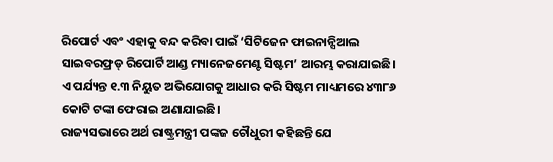ରିପୋର୍ଟ ଏବଂ ଏହାକୁ ବନ୍ଦ କରିବା ପାଇଁ ‘ସିଟିଜେନ ଫାଇନାନ୍ସିଆଲ ସାଇବରଫ୍ରଡ୍ ରିପୋର୍ଟି ଆଣ୍ଡ ମ୍ୟାନେଜମେଣ୍ଟ ସିଷ୍ଟମ’ ଆରମ୍ଭ କରାଯାଇଛି। ଏ ପର୍ଯ୍ୟନ୍ତ ୧.୩ ନିୟୁତ ଅଭିଯୋଗକୁ ଆଧାର କରି ସିଷ୍ଟମ ମାଧ୍ୟମରେ ୪୩୮୬ କୋଟି ଟଙ୍କା ଫେରାଇ ଅଣାଯାଇଛି।
ରାଜ୍ୟସଭାରେ ଅର୍ଥ ରାଷ୍ଟ୍ରମନ୍ତ୍ରୀ ପଙ୍କଜ ଚୌଧୁରୀ କହିଛନ୍ତି ଯେ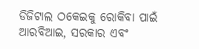ଡିଜିଟାଲ ଠକେଇକୁ ରୋକିବା ପାଇଁ ଆରବିଆଇ, ସରକାର ଏବଂ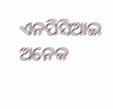ଏନପିସିଆଇ ଅନେକ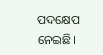ପଦକ୍ଷେପ ନେଇଛି।